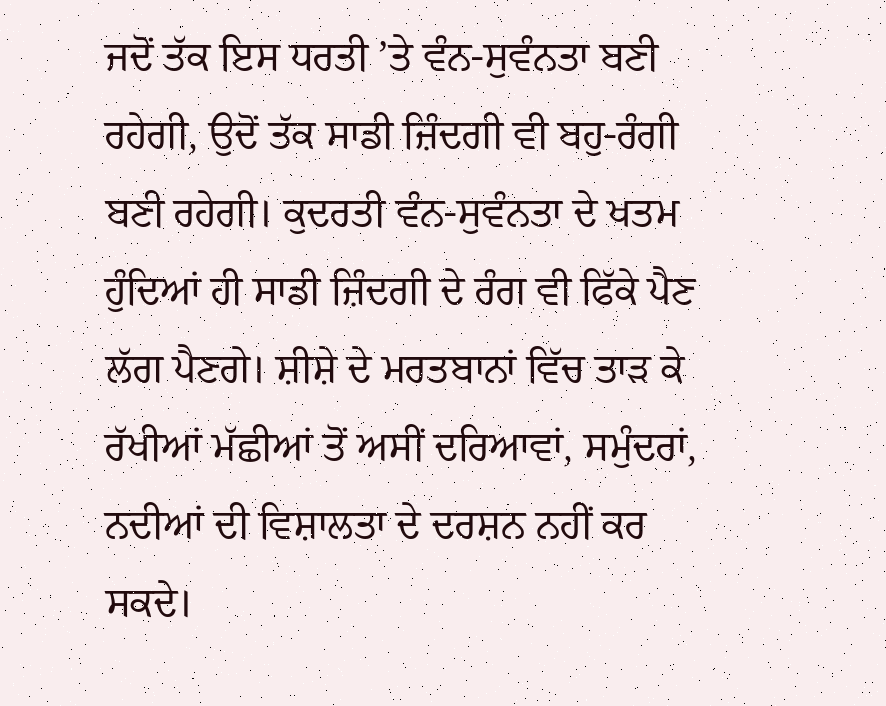ਜਦੋਂ ਤੱਕ ਇਸ ਧਰਤੀ ’ਤੇ ਵੰਨ-ਸੁਵੰਨਤਾ ਬਣੀ ਰਹੇਗੀ, ਉਦੋਂ ਤੱਕ ਸਾਡੀ ਜ਼ਿੰਦਗੀ ਵੀ ਬਹੁ-ਰੰਗੀ ਬਣੀ ਰਹੇਗੀ। ਕੁਦਰਤੀ ਵੰਨ-ਸੁਵੰਨਤਾ ਦੇ ਖਤਮ ਹੁੰਦਿਆਂ ਹੀ ਸਾਡੀ ਜ਼ਿੰਦਗੀ ਦੇ ਰੰਗ ਵੀ ਫਿੱਕੇ ਪੈਣ ਲੱਗ ਪੈਣਗੇ। ਸ਼ੀਸ਼ੇ ਦੇ ਮਰਤਬਾਨਾਂ ਵਿੱਚ ਤਾੜ ਕੇ ਰੱਖੀਆਂ ਮੱਛੀਆਂ ਤੋਂ ਅਸੀਂ ਦਰਿਆਵਾਂ, ਸਮੁੰਦਰਾਂ, ਨਦੀਆਂ ਦੀ ਵਿਸ਼ਾਲਤਾ ਦੇ ਦਰਸ਼ਨ ਨਹੀਂ ਕਰ ਸਕਦੇ।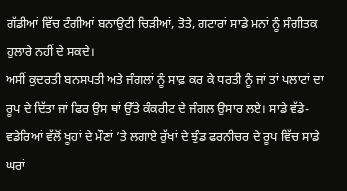ਗੱਡੀਆਂ ਵਿੱਚ ਟੰਗੀਆਂ ਬਨਾਉਟੀ ਚਿੜੀਆਂ, ਤੋਤੇ, ਗਟਾਰਾਂ ਸਾਡੇ ਮਨਾਂ ਨੂੰ ਸੰਗੀਤਕ ਹੁਲਾਰੇ ਨਹੀਂ ਦੇ ਸਕਦੇ।
ਅਸੀਂ ਕੁਦਰਤੀ ਬਨਸਪਤੀ ਅਤੇ ਜੰਗਲਾਂ ਨੂੰ ਸਾਫ਼ ਕਰ ਕੇ ਧਰਤੀ ਨੂੰ ਜਾਂ ਤਾਂ ਪਲਾਟਾਂ ਦਾ ਰੂਪ ਦੇ ਦਿੱਤਾ ਜਾਂ ਫਿਰ ਉਸ ਥਾਂ ਉੱਤੇ ਕੰਕਰੀਟ ਦੇ ਜੰਗਲ ਉਸਾਰ ਲਏ। ਸਾਡੇ ਵੱਡੇ-ਵਡੇਰਿਆਂ ਵੱਲੋਂ ਖੂਹਾਂ ਦੇ ਮੌਣਾਂ ’ਤੇ ਲਗਾਏ ਰੁੱਖਾਂ ਦੇ ਝੁੰਡ ਫਰਨੀਚਰ ਦੇ ਰੂਪ ਵਿੱਚ ਸਾਡੇ ਘਰਾਂ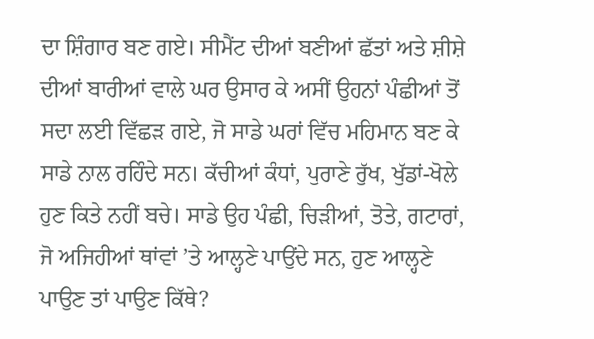ਦਾ ਸ਼ਿੰਗਾਰ ਬਣ ਗਏ। ਸੀਮੈਂਟ ਦੀਆਂ ਬਣੀਆਂ ਛੱਤਾਂ ਅਤੇ ਸ਼ੀਸ਼ੇ ਦੀਆਂ ਬਾਰੀਆਂ ਵਾਲੇ ਘਰ ਉਸਾਰ ਕੇ ਅਸੀਂ ਉਹਨਾਂ ਪੰਛੀਆਂ ਤੋਂ ਸਦਾ ਲਈ ਵਿੱਛੜ ਗਏ, ਜੋ ਸਾਡੇ ਘਰਾਂ ਵਿੱਚ ਮਹਿਮਾਨ ਬਣ ਕੇ ਸਾਡੇ ਨਾਲ ਰਹਿੰਦੇ ਸਨ। ਕੱਚੀਆਂ ਕੰਧਾਂ, ਪੁਰਾਣੇ ਰੁੱਖ, ਖੁੱਡਾਂ-ਖੋਲੇ ਹੁਣ ਕਿਤੇ ਨਹੀਂ ਬਚੇ। ਸਾਡੇ ਉਹ ਪੰਛੀ, ਚਿੜੀਆਂ, ਤੋਤੇ, ਗਟਾਰਾਂ, ਜੋ ਅਜਿਹੀਆਂ ਥਾਂਵਾਂ ’ਤੇ ਆਲ੍ਹਣੇ ਪਾਉਂਦੇ ਸਨ, ਹੁਣ ਆਲ੍ਹਣੇ ਪਾਉਣ ਤਾਂ ਪਾਉਣ ਕਿੱਥੇ?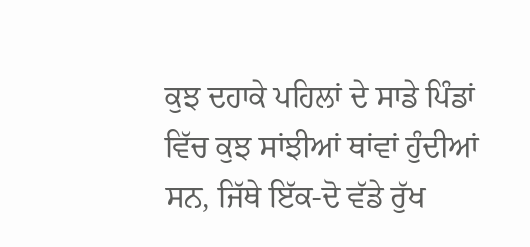ਕੁਝ ਦਹਾਕੇ ਪਹਿਲਾਂ ਦੇ ਸਾਡੇ ਪਿੰਡਾਂ ਵਿੱਚ ਕੁਝ ਸਾਂਝੀਆਂ ਥਾਂਵਾਂ ਹੁੰਦੀਆਂ ਸਨ, ਜਿੱਥੇ ਇੱਕ-ਦੋ ਵੱਡੇ ਰੁੱਖ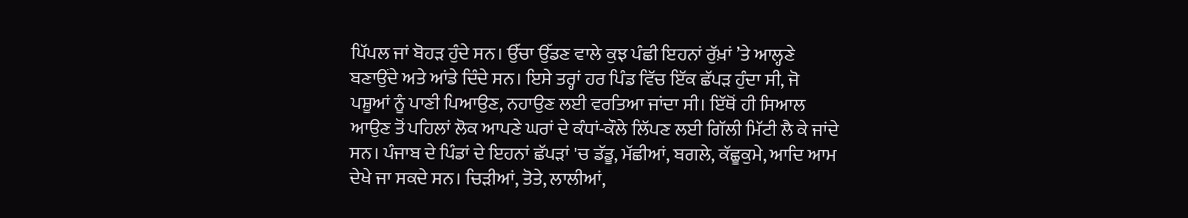ਪਿੱਪਲ ਜਾਂ ਬੋਹੜ ਹੁੰਦੇ ਸਨ। ਉੱਚਾ ਉੱਡਣ ਵਾਲੇ ਕੁਝ ਪੰਛੀ ਇਹਨਾਂ ਰੁੱਖ਼ਾਂ ’ਤੇ ਆਲ੍ਹਣੇ ਬਣਾਉਂਦੇ ਅਤੇ ਆਂਡੇ ਦਿੰਦੇ ਸਨ। ਇਸੇ ਤਰ੍ਹਾਂ ਹਰ ਪਿੰਡ ਵਿੱਚ ਇੱਕ ਛੱਪੜ ਹੁੰਦਾ ਸੀ, ਜੋ ਪਸ਼ੂਆਂ ਨੂੰ ਪਾਣੀ ਪਿਆਉਣ, ਨਹਾਉਣ ਲਈ ਵਰਤਿਆ ਜਾਂਦਾ ਸੀ। ਇੱਥੋਂ ਹੀ ਸਿਆਲ ਆਉਣ ਤੋਂ ਪਹਿਲਾਂ ਲੋਕ ਆਪਣੇ ਘਰਾਂ ਦੇ ਕੰਧਾਂ-ਕੌਲੇ ਲਿੱਪਣ ਲਈ ਗਿੱਲੀ ਮਿੱਟੀ ਲੈ ਕੇ ਜਾਂਦੇ ਸਨ। ਪੰਜਾਬ ਦੇ ਪਿੰਡਾਂ ਦੇ ਇਹਨਾਂ ਛੱਪੜਾਂ 'ਚ ਡੱਡੂ, ਮੱਛੀਆਂ, ਬਗਲੇ, ਕੱਛੂਕੁਮੇ, ਆਦਿ ਆਮ ਦੇਖੇ ਜਾ ਸਕਦੇ ਸਨ। ਚਿੜੀਆਂ, ਤੋਤੇ, ਲਾਲੀਆਂ,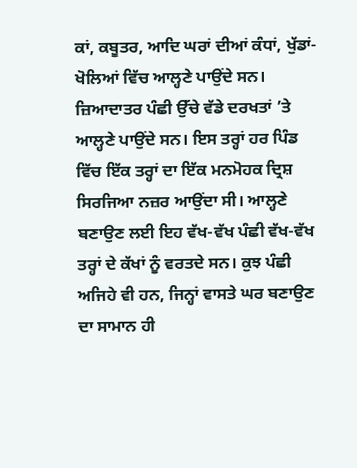ਕਾਂ, ਕਬੂਤਰ, ਆਦਿ ਘਰਾਂ ਦੀਆਂ ਕੰਧਾਂ, ਖੁੱਡਾਂ-ਖੋਲਿਆਂ ਵਿੱਚ ਆਲ੍ਹਣੇ ਪਾਉਂਦੇ ਸਨ। ਜ਼ਿਆਦਾਤਰ ਪੰਛੀ ਉੱਚੇ ਵੱਡੇ ਦਰਖਤਾਂ ’ਤੇ ਆਲ੍ਹਣੇ ਪਾਉਂਦੇ ਸਨ। ਇਸ ਤਰ੍ਹਾਂ ਹਰ ਪਿੰਡ ਵਿੱਚ ਇੱਕ ਤਰ੍ਹਾਂ ਦਾ ਇੱਕ ਮਨਮੋਹਕ ਦ੍ਰਿਸ਼ ਸਿਰਜਿਆ ਨਜ਼ਰ ਆਉਂਦਾ ਸੀ। ਆਲ੍ਹਣੇ ਬਣਾਉਣ ਲਈ ਇਹ ਵੱਖ-ਵੱਖ ਪੰਛੀ ਵੱਖ-ਵੱਖ ਤਰ੍ਹਾਂ ਦੇ ਕੱਖਾਂ ਨੂੰ ਵਰਤਦੇ ਸਨ। ਕੁਝ ਪੰਛੀ ਅਜਿਹੇ ਵੀ ਹਨ, ਜਿਨ੍ਹਾਂ ਵਾਸਤੇ ਘਰ ਬਣਾਉਣ ਦਾ ਸਾਮਾਨ ਹੀ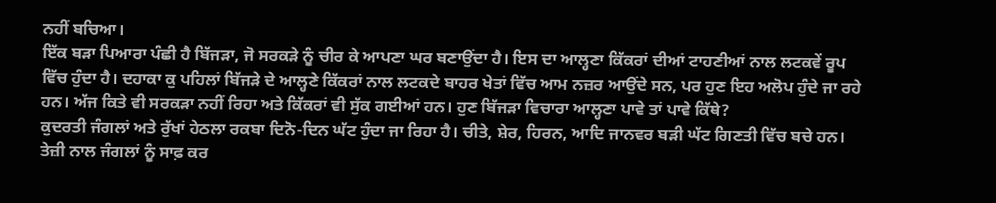ਨਹੀਂ ਬਚਿਆ।
ਇੱਕ ਬੜਾ ਪਿਆਰਾ ਪੰਛੀ ਹੈ ਬਿੱਜੜਾ, ਜੋ ਸਰਕੜੇ ਨੂੰ ਚੀਰ ਕੇ ਆਪਣਾ ਘਰ ਬਣਾਉਂਦਾ ਹੈ। ਇਸ ਦਾ ਆਲ੍ਹਣਾ ਕਿੱਕਰਾਂ ਦੀਆਂ ਟਾਹਣੀਆਂ ਨਾਲ ਲਟਕਵੇਂ ਰੂਪ ਵਿੱਚ ਹੁੰਦਾ ਹੈ। ਦਹਾਕਾ ਕੁ ਪਹਿਲਾਂ ਬਿੱਜੜੇ ਦੇ ਆਲ੍ਹਣੇ ਕਿੱਕਰਾਂ ਨਾਲ ਲਟਕਦੇ ਬਾਹਰ ਖੇਤਾਂ ਵਿੱਚ ਆਮ ਨਜ਼ਰ ਆਉਂਦੇ ਸਨ, ਪਰ ਹੁਣ ਇਹ ਅਲੋਪ ਹੁੰਦੇ ਜਾ ਰਹੇ ਹਨ। ਅੱਜ ਕਿਤੇ ਵੀ ਸਰਕੜਾ ਨਹੀਂ ਰਿਹਾ ਅਤੇ ਕਿੱਕਰਾਂ ਵੀ ਸੁੱਕ ਗਈਆਂ ਹਨ। ਹੁਣ ਬਿੱਜੜਾ ਵਿਚਾਰਾ ਆਲ੍ਹਣਾ ਪਾਵੇ ਤਾਂ ਪਾਵੇ ਕਿੱਥੇ?
ਕੁਦਰਤੀ ਜੰਗਲਾਂ ਅਤੇ ਰੁੱਖਾਂ ਹੇਠਲਾ ਰਕਬਾ ਦਿਨੋ-ਦਿਨ ਘੱਟ ਹੁੰਦਾ ਜਾ ਰਿਹਾ ਹੈ। ਚੀਤੇ, ਸ਼ੇਰ, ਹਿਰਨ, ਆਦਿ ਜਾਨਵਰ ਬੜੀ ਘੱਟ ਗਿਣਤੀ ਵਿੱਚ ਬਚੇ ਹਨ। ਤੇਜ਼ੀ ਨਾਲ ਜੰਗਲਾਂ ਨੂੰ ਸਾਫ਼ ਕਰ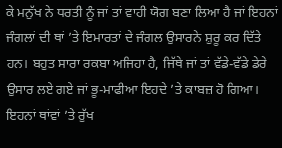ਕੇ ਮਨੁੱਖ ਨੇ ਧਰਤੀ ਨੂੰ ਜਾਂ ਤਾਂ ਵਾਹੀ ਯੋਗ ਬਣਾ ਲਿਆ ਹੈ ਜਾਂ ਇਹਨਾਂ ਜੰਗਲਾਂ ਦੀ ਥਾਂ ’ਤੇ ਇਮਾਰਤਾਂ ਦੇ ਜੰਗਲ ਉਸਾਰਨੇ ਸ਼ੁਰੂ ਕਰ ਦਿੱਤੇ ਹਨ। ਬਹੁਤ ਸਾਰਾ ਰਕਬਾ ਅਜਿਹਾ ਹੈ, ਜਿੱਥੇ ਜਾਂ ਤਾਂ ਵੱਡੇ-ਵੱਡੇ ਡੇਰੇ ਉਸਾਰ ਲਏ ਗਏ ਜਾਂ ਭੂ-ਮਾਫੀਆ ਇਹਦੇ ’ਤੇ ਕਾਬਜ਼ ਹੋ ਗਿਆ। ਇਹਨਾਂ ਥਾਂਵਾਂ ’ਤੇ ਰੁੱਖ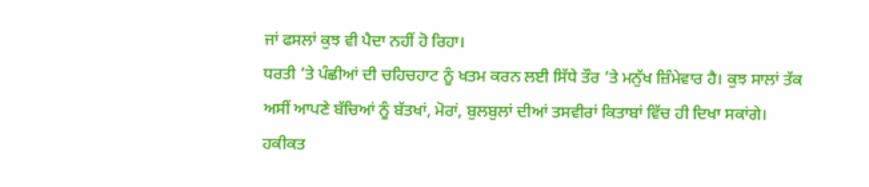ਜਾਂ ਫਸਲਾਂ ਕੁਝ ਵੀ ਪੈਦਾ ਨਹੀਂ ਹੋ ਰਿਹਾ।
ਧਰਤੀ ’ਤੇ ਪੰਛੀਆਂ ਦੀ ਚਹਿਚਹਾਟ ਨੂੰ ਖਤਮ ਕਰਨ ਲਈ ਸਿੱਧੇ ਤੌਰ ’ਤੇ ਮਨੁੱਖ ਜ਼ਿੰਮੇਵਾਰ ਹੈ। ਕੁਝ ਸਾਲਾਂ ਤੱਕ ਅਸੀਂ ਆਪਣੇ ਬੱਚਿਆਂ ਨੂੰ ਬੱਤਖਾਂ, ਮੋਰਾਂ, ਬੁਲਬੁਲਾਂ ਦੀਆਂ ਤਸਵੀਰਾਂ ਕਿਤਾਬਾਂ ਵਿੱਚ ਹੀ ਦਿਖਾ ਸਕਾਂਗੇ। ਹਕੀਕਤ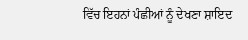ਵਿੱਚ ਇਹਨਾਂ ਪੰਛੀਆਂ ਨੂੰ ਦੇਖਣਾ ਸ਼ਾਇਦ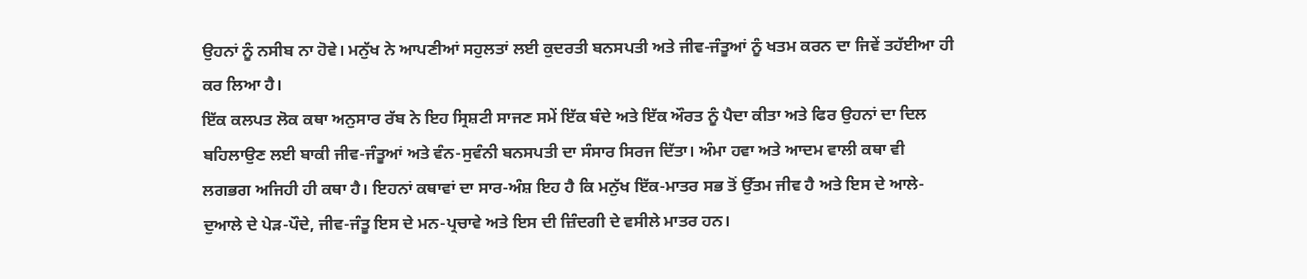ਉਹਨਾਂ ਨੂੰ ਨਸੀਬ ਨਾ ਹੋਵੇ। ਮਨੁੱਖ ਨੇ ਆਪਣੀਆਂ ਸਹੁਲਤਾਂ ਲਈ ਕੁਦਰਤੀ ਬਨਸਪਤੀ ਅਤੇ ਜੀਵ-ਜੰਤੂਆਂ ਨੂੰ ਖਤਮ ਕਰਨ ਦਾ ਜਿਵੇਂ ਤਹੱਈਆ ਹੀ ਕਰ ਲਿਆ ਹੈ।
ਇੱਕ ਕਲਪਤ ਲੋਕ ਕਥਾ ਅਨੁਸਾਰ ਰੱਬ ਨੇ ਇਹ ਸ੍ਰਿਸ਼ਟੀ ਸਾਜਣ ਸਮੇਂ ਇੱਕ ਬੰਦੇ ਅਤੇ ਇੱਕ ਔਰਤ ਨੂੰ ਪੈਦਾ ਕੀਤਾ ਅਤੇ ਫਿਰ ਉਹਨਾਂ ਦਾ ਦਿਲ ਬਹਿਲਾਉਣ ਲਈ ਬਾਕੀ ਜੀਵ-ਜੰਤੂਆਂ ਅਤੇ ਵੰਨ-ਸੁਵੰਨੀ ਬਨਸਪਤੀ ਦਾ ਸੰਸਾਰ ਸਿਰਜ ਦਿੱਤਾ। ਅੰਮਾ ਹਵਾ ਅਤੇ ਆਦਮ ਵਾਲੀ ਕਥਾ ਵੀ ਲਗਭਗ ਅਜਿਹੀ ਹੀ ਕਥਾ ਹੈ। ਇਹਨਾਂ ਕਥਾਵਾਂ ਦਾ ਸਾਰ-ਅੰਸ਼ ਇਹ ਹੈ ਕਿ ਮਨੁੱਖ ਇੱਕ-ਮਾਤਰ ਸਭ ਤੋਂ ਉੱਤਮ ਜੀਵ ਹੈ ਅਤੇ ਇਸ ਦੇ ਆਲੇ-ਦੁਆਲੇ ਦੇ ਪੇੜ-ਪੌਦੇ, ਜੀਵ-ਜੰਤੂ ਇਸ ਦੇ ਮਨ-ਪ੍ਰਚਾਵੇ ਅਤੇ ਇਸ ਦੀ ਜ਼ਿੰਦਗੀ ਦੇ ਵਸੀਲੇ ਮਾਤਰ ਹਨ।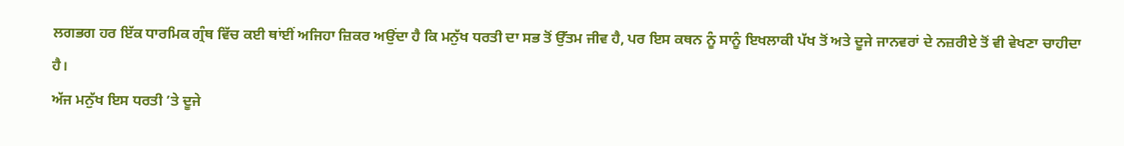ਲਗਭਗ ਹਰ ਇੱਕ ਧਾਰਮਿਕ ਗ੍ਰੰਥ ਵਿੱਚ ਕਈ ਥਾਂਈਂ ਅਜਿਹਾ ਜ਼ਿਕਰ ਅਉਂਦਾ ਹੈ ਕਿ ਮਨੁੱਖ ਧਰਤੀ ਦਾ ਸਭ ਤੋਂ ਉੱਤਮ ਜੀਵ ਹੈ, ਪਰ ਇਸ ਕਥਨ ਨੂੰ ਸਾਨੂੰ ਇਖਲਾਕੀ ਪੱਖ ਤੋਂ ਅਤੇ ਦੂਜੇ ਜਾਨਵਰਾਂ ਦੇ ਨਜ਼ਰੀਏ ਤੋਂ ਵੀ ਵੇਖਣਾ ਚਾਹੀਦਾ ਹੈ।
ਅੱਜ ਮਨੁੱਖ ਇਸ ਧਰਤੀ ’ਤੇ ਦੂਜੇ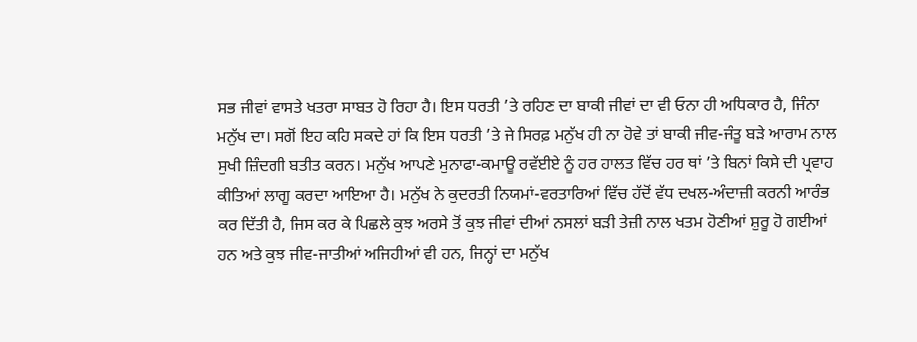ਸਭ ਜੀਵਾਂ ਵਾਸਤੇ ਖਤਰਾ ਸਾਬਤ ਹੋ ਰਿਹਾ ਹੈ। ਇਸ ਧਰਤੀ ’ਤੇ ਰਹਿਣ ਦਾ ਬਾਕੀ ਜੀਵਾਂ ਦਾ ਵੀ ਓਨਾ ਹੀ ਅਧਿਕਾਰ ਹੈ, ਜਿੰਨਾ ਮਨੁੱਖ ਦਾ। ਸਗੋਂ ਇਹ ਕਹਿ ਸਕਦੇ ਹਾਂ ਕਿ ਇਸ ਧਰਤੀ ’ਤੇ ਜੇ ਸਿਰਫ਼ ਮਨੁੱਖ ਹੀ ਨਾ ਹੋਵੇ ਤਾਂ ਬਾਕੀ ਜੀਵ-ਜੰਤੂ ਬੜੇ ਆਰਾਮ ਨਾਲ ਸੁਖੀ ਜ਼ਿੰਦਗੀ ਬਤੀਤ ਕਰਨ। ਮਨੁੱਖ ਆਪਣੇ ਮੁਨਾਫਾ-ਕਮਾਊ ਰਵੱਈਏ ਨੂੰ ਹਰ ਹਾਲਤ ਵਿੱਚ ਹਰ ਥਾਂ ’ਤੇ ਬਿਨਾਂ ਕਿਸੇ ਦੀ ਪ੍ਰਵਾਹ ਕੀਤਿਆਂ ਲਾਗੂ ਕਰਦਾ ਆਇਆ ਹੈ। ਮਨੁੱਖ ਨੇ ਕੁਦਰਤੀ ਨਿਯਮਾਂ-ਵਰਤਾਰਿਆਂ ਵਿੱਚ ਹੱਦੋਂ ਵੱਧ ਦਖਲ-ਅੰਦਾਜ਼ੀ ਕਰਨੀ ਆਰੰਭ ਕਰ ਦਿੱਤੀ ਹੈ, ਜਿਸ ਕਰ ਕੇ ਪਿਛਲੇ ਕੁਝ ਅਰਸੇ ਤੋਂ ਕੁਝ ਜੀਵਾਂ ਦੀਆਂ ਨਸਲਾਂ ਬੜੀ ਤੇਜ਼ੀ ਨਾਲ ਖਤਮ ਹੋਣੀਆਂ ਸ਼ੁਰੂ ਹੋ ਗਈਆਂ ਹਨ ਅਤੇ ਕੁਝ ਜੀਵ-ਜਾਤੀਆਂ ਅਜਿਹੀਆਂ ਵੀ ਹਨ, ਜਿਨ੍ਹਾਂ ਦਾ ਮਨੁੱਖ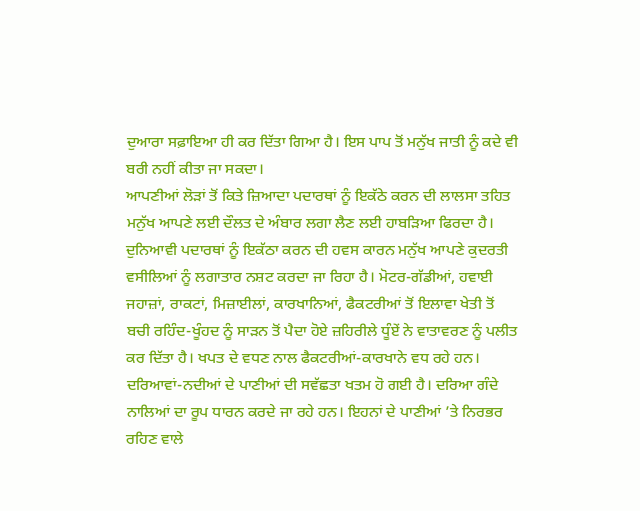ਦੁਆਰਾ ਸਫ਼ਾਇਆ ਹੀ ਕਰ ਦਿੱਤਾ ਗਿਆ ਹੈ। ਇਸ ਪਾਪ ਤੋਂ ਮਨੁੱਖ ਜਾਤੀ ਨੂੰ ਕਦੇ ਵੀ ਬਰੀ ਨਹੀਂ ਕੀਤਾ ਜਾ ਸਕਦਾ।
ਆਪਣੀਆਂ ਲੋੜਾਂ ਤੋਂ ਕਿਤੇ ਜ਼ਿਆਦਾ ਪਦਾਰਥਾਂ ਨੂੰ ਇਕੱਠੇ ਕਰਨ ਦੀ ਲਾਲਸਾ ਤਹਿਤ ਮਨੁੱਖ ਆਪਣੇ ਲਈ ਦੌਲਤ ਦੇ ਅੰਬਾਰ ਲਗਾ ਲੈਣ ਲਈ ਹਾਬੜਿਆ ਫਿਰਦਾ ਹੈ। ਦੁਨਿਆਵੀ ਪਦਾਰਥਾਂ ਨੂੰ ਇਕੱਠਾ ਕਰਨ ਦੀ ਹਵਸ ਕਾਰਨ ਮਨੁੱਖ ਆਪਣੇ ਕੁਦਰਤੀ ਵਸੀਲਿਆਂ ਨੂੰ ਲਗਾਤਾਰ ਨਸ਼ਟ ਕਰਦਾ ਜਾ ਰਿਹਾ ਹੈ। ਮੋਟਰ-ਗੱਡੀਆਂ, ਹਵਾਈ ਜਹਾਜ਼ਾਂ, ਰਾਕਟਾਂ, ਮਿਜ਼ਾਈਲਾਂ, ਕਾਰਖਾਨਿਆਂ, ਫੈਕਟਰੀਆਂ ਤੋਂ ਇਲਾਵਾ ਖੇਤੀ ਤੋਂ ਬਚੀ ਰਹਿੰਦ-ਖੂੰਹਦ ਨੂੰ ਸਾੜਨ ਤੋਂ ਪੈਦਾ ਹੋਏ ਜ਼ਹਿਰੀਲੇ ਧੂੰਏਂ ਨੇ ਵਾਤਾਵਰਣ ਨੂੰ ਪਲੀਤ ਕਰ ਦਿੱਤਾ ਹੈ। ਖਪਤ ਦੇ ਵਧਣ ਨਾਲ ਫੈਕਟਰੀਆਂ-ਕਾਰਖਾਨੇ ਵਧ ਰਹੇ ਹਨ। ਦਰਿਆਵਾਂ-ਨਦੀਆਂ ਦੇ ਪਾਣੀਆਂ ਦੀ ਸਵੱਛਤਾ ਖਤਮ ਹੋ ਗਈ ਹੈ। ਦਰਿਆ ਗੰਦੇ ਨਾਲਿਆਂ ਦਾ ਰੂਪ ਧਾਰਨ ਕਰਦੇ ਜਾ ਰਹੇ ਹਨ। ਇਹਨਾਂ ਦੇ ਪਾਣੀਆਂ ’ਤੇ ਨਿਰਭਰ ਰਹਿਣ ਵਾਲੇ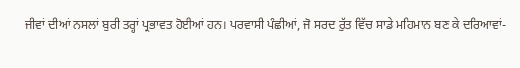ਜੀਵਾਂ ਦੀਆਂ ਨਸਲਾਂ ਬੁਰੀ ਤਰ੍ਹਾਂ ਪ੍ਰਭਾਵਤ ਹੋਈਆਂ ਹਨ। ਪਰਵਾਸੀ ਪੰਛੀਆਂ, ਜੋ ਸਰਦ ਰੁੱਤ ਵਿੱਚ ਸਾਡੇ ਮਹਿਮਾਨ ਬਣ ਕੇ ਦਰਿਆਵਾਂ-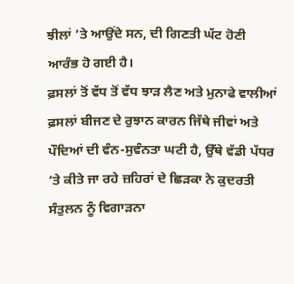ਝੀਲਾਂ ’ਤੇ ਆਉਂਦੇ ਸਨ, ਦੀ ਗਿਣਤੀ ਘੱਟ ਹੋਣੀ ਆਰੰਭ ਹੋ ਗਈ ਹੈ।
ਫ਼ਸਲਾਂ ਤੋਂ ਵੱਧ ਤੋਂ ਵੱਧ ਝਾੜ ਲੈਣ ਅਤੇ ਮੁਨਾਫੇ ਵਾਲੀਆਂ ਫ਼ਸਲਾਂ ਬੀਜਣ ਦੇ ਰੁਝਾਨ ਕਾਰਨ ਜਿੱਥੇ ਜੀਵਾਂ ਅਤੇ ਪੌਦਿਆਂ ਦੀ ਵੰਨ-ਸੁਵੰਨਤਾ ਘਟੀ ਹੈ, ਉੱਥੇ ਵੱਡੀ ਪੱਧਰ ’ਤੇ ਕੀਤੇ ਜਾ ਰਹੇ ਜ਼ਹਿਰਾਂ ਦੇ ਛਿੜਕਾ ਨੇ ਕੁਦਰਤੀ ਸੰਤੁਲਨ ਨੂੰ ਵਿਗਾੜਨਾ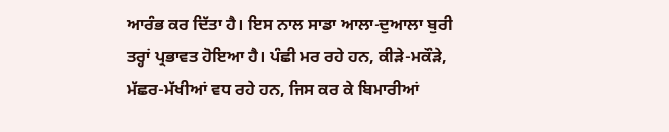ਆਰੰਭ ਕਰ ਦਿੱਤਾ ਹੈ। ਇਸ ਨਾਲ ਸਾਡਾ ਆਲਾ-ਦੁਆਲਾ ਬੁਰੀ ਤਰ੍ਹਾਂ ਪ੍ਰਭਾਵਤ ਹੋਇਆ ਹੈ। ਪੰਛੀ ਮਰ ਰਹੇ ਹਨ, ਕੀੜੇ-ਮਕੌੜੇ, ਮੱਛਰ-ਮੱਖੀਆਂ ਵਧ ਰਹੇ ਹਨ, ਜਿਸ ਕਰ ਕੇ ਬਿਮਾਰੀਆਂ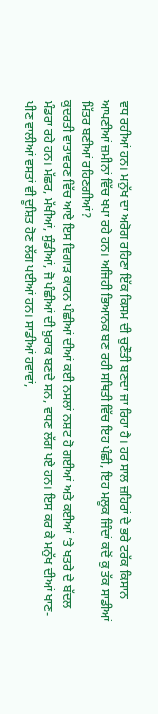ਵਧ ਰਹੀਆਂ ਹਨ। ਮਨੁੱਖ ਦਾ ਅਰੋਗ ਰਹਿਣਾ ਇੱਕ ਕਿਸਮ ਦੀ ਚੁਣੌਤੀ ਬਣਦਾ ਜਾ ਰਿਹਾ ਹੈ। ਹਰ ਸਾਲ ਜ਼ਹਿਰਾਂ ਦੇ ਭਰੇ ਟਰੱਕ ਕਿਸਾਨ ਆਪਣੀਆਂ ਜ਼ਮੀਨਾਂ ਵਿੱਚ ਖਪਾ ਰਹੇ ਹਨ। ਅਜਿਹੀ ਭਿਆਨਕ ਬਣ ਰਹੀ ਸਥਿਤੀ ਵਿੱਚ ਇਹ ਪੰਛੀ, ਇਹ ਮਲੂਕ ਜਿੰਦਾਂ ਕਦੋਂ ਕੁ ਤੱਕ ਸਾਡੀਆਂ ਮਿੱਤਰ ਬਣੀਆਂ ਰਹਿਣਗੀਆਂ?
ਕੁਦਰਤੀ ਵਾਤਾਵਰਣ ਵਿੱਚ ਆਏ ਇਸ ਵਿਗਾੜ ਕਾਰਨ ਪੰਛੀਆਂ ਦੀਆਂ ਕਈ ਨਸਲਾਂ ਨਸ਼ਟ ਹੋ ਗਈਆਂ ਅਤੇ ਕਈਆਂ ’ਤੇ ਖਤਰੇ ਦੇ ਬੱਦਲ ਮੰਡਰਾ ਰਹੇ ਹਨ। ਮੱਛਰ, ਮੱਖੀਆਂ, ਸੁੰਡੀਆਂ, ਜੋ ਪੰਛੀਆਂ ਦੀ ਖ਼ੁਰਾਕ ਬਣਦੇ ਸਨ, ਵਧਣ ਲੱਗ ਪਏ ਹਨ। ਇਸ ਕਰ ਕੇ ਮਨੁੱਖ ਦੀਆਂ ਖਾਣ-ਪੀਣ ਵਾਲੀਆਂ ਵਸਤਾਂ ਵੀ ਦੂਸ਼ਿਤ ਹੋਣ ਲੱਗ ਪਈਆਂ ਹਨ। ਸਾਡੀਆਂ ਹਵਾਵਾਂ,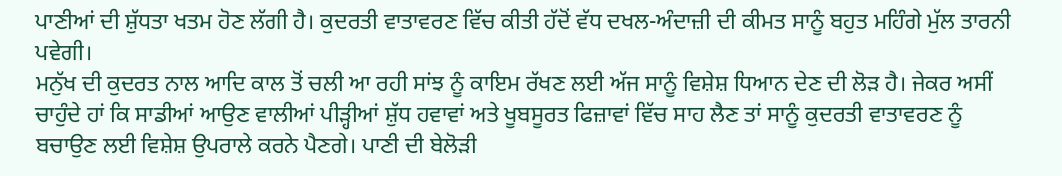ਪਾਣੀਆਂ ਦੀ ਸ਼ੁੱਧਤਾ ਖਤਮ ਹੋਣ ਲੱਗੀ ਹੈ। ਕੁਦਰਤੀ ਵਾਤਾਵਰਣ ਵਿੱਚ ਕੀਤੀ ਹੱਦੋਂ ਵੱਧ ਦਖਲ-ਅੰਦਾਜ਼ੀ ਦੀ ਕੀਮਤ ਸਾਨੂੰ ਬਹੁਤ ਮਹਿੰਗੇ ਮੁੱਲ ਤਾਰਨੀ ਪਵੇਗੀ।
ਮਨੁੱਖ ਦੀ ਕੁਦਰਤ ਨਾਲ ਆਦਿ ਕਾਲ ਤੋਂ ਚਲੀ ਆ ਰਹੀ ਸਾਂਝ ਨੂੰ ਕਾਇਮ ਰੱਖਣ ਲਈ ਅੱਜ ਸਾਨੂੰ ਵਿਸ਼ੇਸ਼ ਧਿਆਨ ਦੇਣ ਦੀ ਲੋੜ ਹੈ। ਜੇਕਰ ਅਸੀਂ ਚਾਹੁੰਦੇ ਹਾਂ ਕਿ ਸਾਡੀਆਂ ਆਉਣ ਵਾਲੀਆਂ ਪੀੜ੍ਹੀਆਂ ਸ਼ੁੱਧ ਹਵਾਵਾਂ ਅਤੇ ਖੂਬਸੂਰਤ ਫਿਜ਼ਾਵਾਂ ਵਿੱਚ ਸਾਹ ਲੈਣ ਤਾਂ ਸਾਨੂੰ ਕੁਦਰਤੀ ਵਾਤਾਵਰਣ ਨੂੰ ਬਚਾਉਣ ਲਈ ਵਿਸ਼ੇਸ਼ ਉਪਰਾਲੇ ਕਰਨੇ ਪੈਣਗੇ। ਪਾਣੀ ਦੀ ਬੇਲੋੜੀ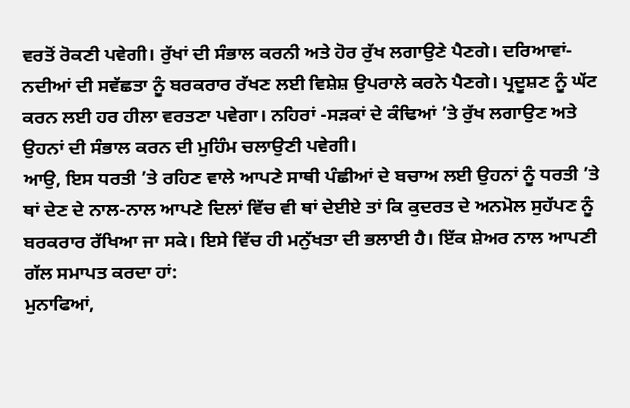ਵਰਤੋਂ ਰੋਕਣੀ ਪਵੇਗੀ। ਰੁੱਖਾਂ ਦੀ ਸੰਭਾਲ ਕਰਨੀ ਅਤੇ ਹੋਰ ਰੁੱਖ ਲਗਾਉਣੇ ਪੈਣਗੇ। ਦਰਿਆਵਾਂ-ਨਦੀਆਂ ਦੀ ਸਵੱਛਤਾ ਨੂੰ ਬਰਕਰਾਰ ਰੱਖਣ ਲਈ ਵਿਸ਼ੇਸ਼ ਉਪਰਾਲੇ ਕਰਨੇ ਪੈਣਗੇ। ਪ੍ਰਦੂਸ਼ਣ ਨੂੰ ਘੱਟ ਕਰਨ ਲਈ ਹਰ ਹੀਲਾ ਵਰਤਣਾ ਪਵੇਗਾ। ਨਹਿਰਾਂ -ਸੜਕਾਂ ਦੇ ਕੰਢਿਆਂ ’ਤੇ ਰੁੱਖ ਲਗਾਉਣ ਅਤੇ ਉਹਨਾਂ ਦੀ ਸੰਭਾਲ ਕਰਨ ਦੀ ਮੁਹਿੰਮ ਚਲਾਉਣੀ ਪਵੇਗੀ।
ਆਉ, ਇਸ ਧਰਤੀ ’ਤੇ ਰਹਿਣ ਵਾਲੇ ਆਪਣੇ ਸਾਥੀ ਪੰਛੀਆਂ ਦੇ ਬਚਾਅ ਲਈ ਉਹਨਾਂ ਨੂੰ ਧਰਤੀ ’ਤੇ ਥਾਂ ਦੇਣ ਦੇ ਨਾਲ-ਨਾਲ ਆਪਣੇ ਦਿਲਾਂ ਵਿੱਚ ਵੀ ਥਾਂ ਦੇਈਏ ਤਾਂ ਕਿ ਕੁਦਰਤ ਦੇ ਅਨਮੋਲ ਸੁਹੱਪਣ ਨੂੰ ਬਰਕਰਾਰ ਰੱਖਿਆ ਜਾ ਸਕੇ। ਇਸੇ ਵਿੱਚ ਹੀ ਮਨੁੱਖਤਾ ਦੀ ਭਲਾਈ ਹੈ। ਇੱਕ ਸ਼ੇਅਰ ਨਾਲ ਆਪਣੀ ਗੱਲ ਸਮਾਪਤ ਕਰਦਾ ਹਾਂ:
ਮੁਨਾਫਿਆਂ,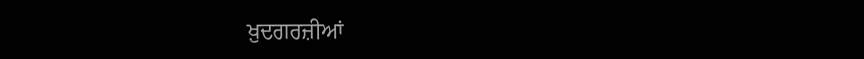ਖ਼ੁਦਗਰਜ਼ੀਆਂ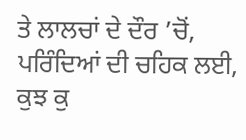ਤੇ ਲਾਲਚਾਂ ਦੇ ਦੌਰ ’ਚੋਂ,
ਪਰਿੰਦਿਆਂ ਦੀ ਚਹਿਕ ਲਈ, ਕੁਝ ਕੁ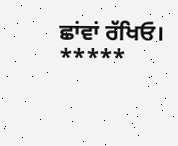ਛਾਂਵਾਂ ਰੱਖਿਓ।
*****